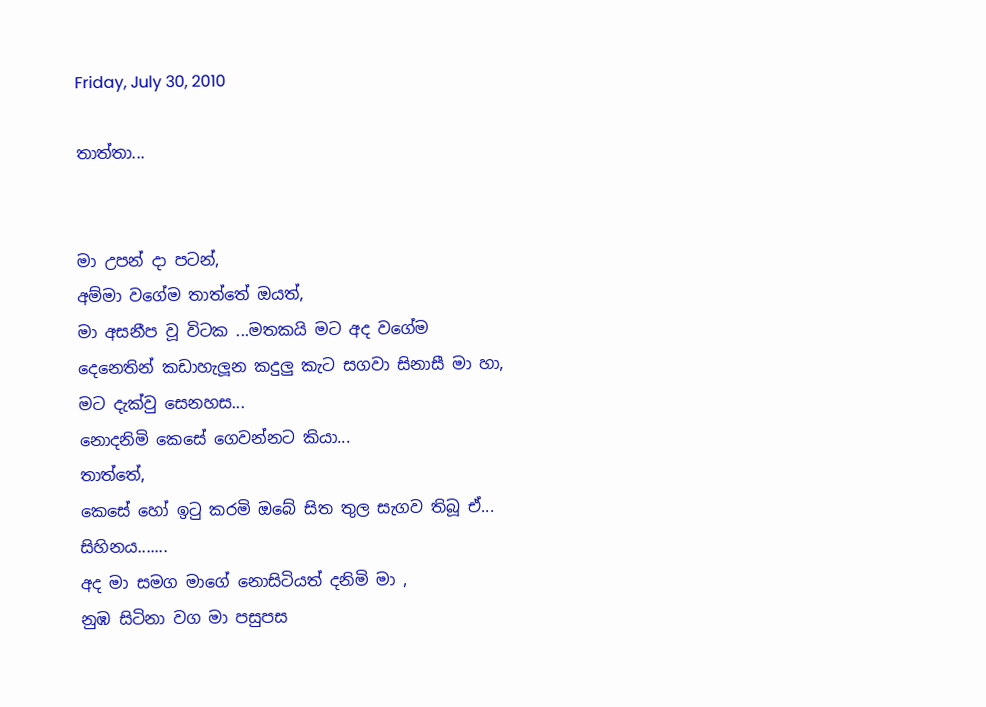Friday, July 30, 2010

තාත්තා...


මා උපන් දා පටන්,
අම්මා වගේම තාත්තේ ඔයත්,
මා අසනීප වූ විටක ...මතකයි මට අද වගේම
දෙනෙතින් කඩාහැලූන කදුලු කැට සගවා සිනාසී මා හා,
ම‍ට දැක්වු සෙනහස...
නොදනිමි කෙසේ ගෙවන්නට කියා...
තාත්තේ,
කෙසේ හෝ ඉටු කරමි ඔබේ සිත තුල සැගව තිබූ ඒ...
සිහිනය.......
අද මා සමග මාගේ නොසිටියත් දනිමි මා ,
නුඹ සිටිනා වග මා පසුපස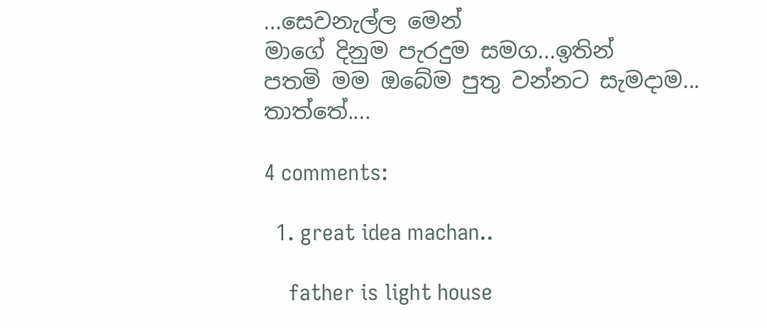...සෙවනැල්ල මෙන්
මාගේ දිනුම පැරදුම සමග...ඉතින්
පතමි මම ඔබේම පුතු වන්නට සැමදාම...
තාත්තේ....

4 comments:

  1. great idea machan..

    father is light house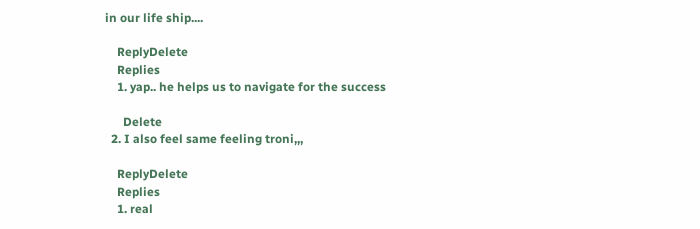in our life ship....

    ReplyDelete
    Replies
    1. yap.. he helps us to navigate for the success

      Delete
  2. I also feel same feeling troni,,,

    ReplyDelete
    Replies
    1. real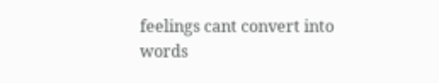feelings cant convert into words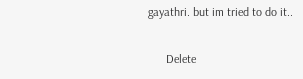gayathri. but im tried to do it..

      Delete